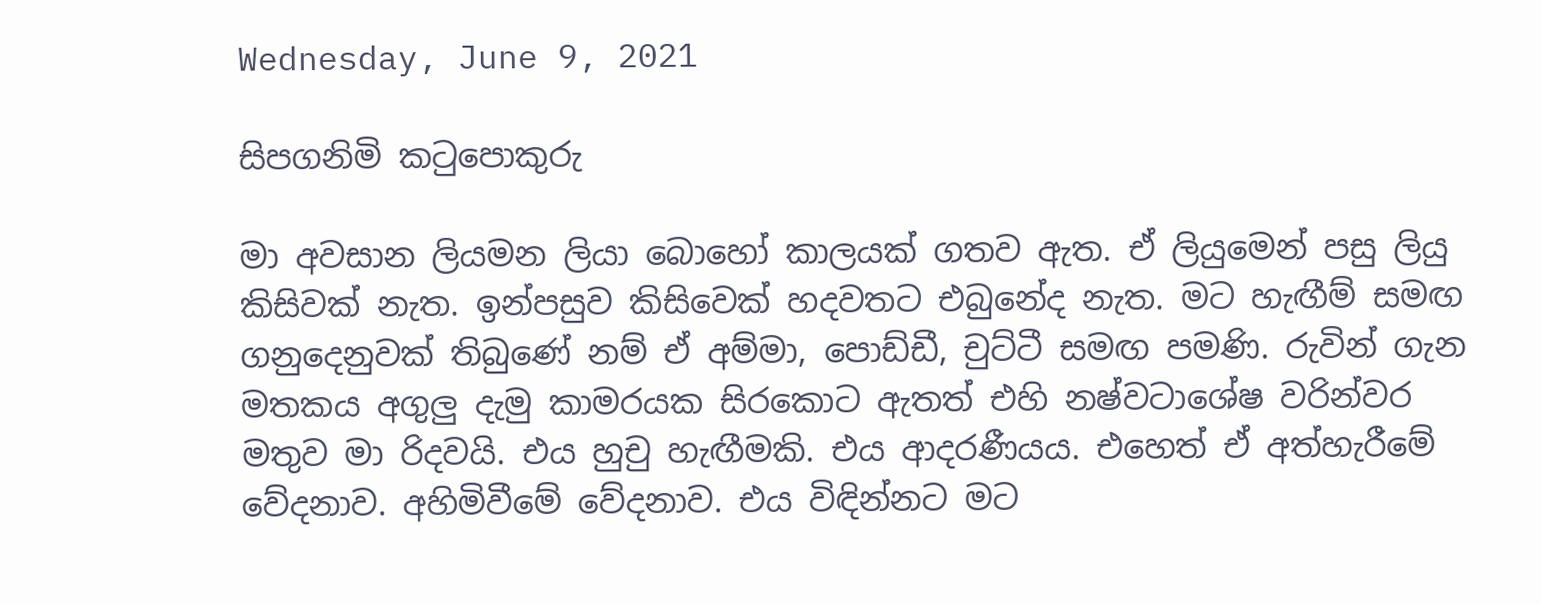Wednesday, June 9, 2021

සිපගනිමි කටුපොකුරු

මා අවසාන ලියමන ලියා බොහෝ කාලයක් ගතව ඇත. ඒ ලියුමෙන් පසු ලියු කිසිවක් නැත. ඉන්පසුව කිසිවෙක් හදවතට එබුනේද නැත. මට හැඟීම් සමඟ ගනුදෙනුවක් තිබුණේ නම් ඒ අම්මා, පොඩ්ඩී, චුට්ටී සමඟ පමණි. රුවින් ගැන මතකය අගුලු දැමු කාමරයක සිරකොට ඇතත් එහි නෂ්වටාශේෂ වරින්වර මතුව මා රිදවයි. එය හුචු හැඟීමකි. එය ආදරණීයය. එහෙත් ඒ අත්හැරීමේ වේදනාව. අහිමිවීමේ වේදනාව. එය විඳින්නට මට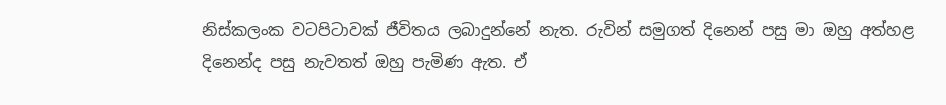නිස්කලංක වටපිටාවක් ජීවිතය ලබාදුන්නේ නැත. රුවින් සමුගත් දිනෙන් පසු මා ඔහු අත්හළ දිනෙන්ද පසු නැවතත් ඔහු පැමිණ ඇත. ඒ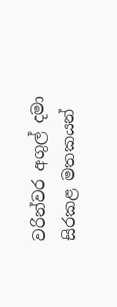වරින්වර අගුල් දමා සිරකළ මතකයන්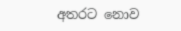අතරට නොව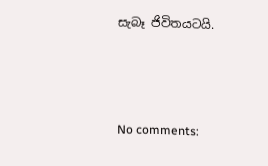සැබෑ ජිවිතයටයි.



No comments: